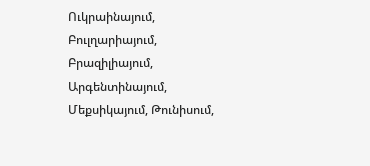Ուկրաինայում, Բուլղարիայում, Բրազիլիայում, Արգենտինայում, Մեքսիկայում, Թունիսում,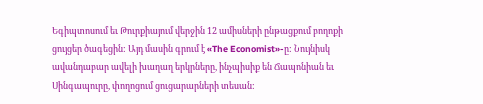Եգիպտոսում եւ Թուրքիայում վերջին 12 ամիսների ընթացքում բողոքի ցույցեր ծագեցին: Այդ մասին գրում է «The Economist»-ը: Նույնիսկ ավանդաբար ավելի խաղաղ երկրները, ինչպիսիք են Ճապոնիան եւ Սինգապուրը, փողոցում ցուցարարների տեսան: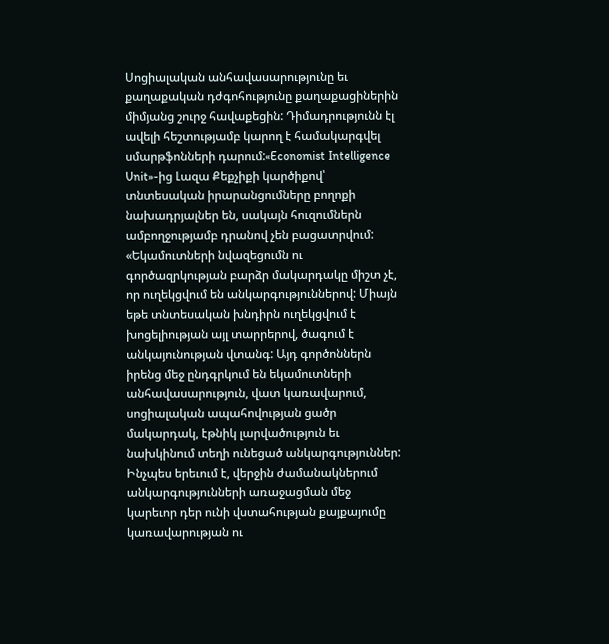Սոցիալական անհավասարությունը եւ քաղաքական դժգոհությունը քաղաքացիներին միմյանց շուրջ հավաքեցին: Դիմադրությունն էլ ավելի հեշտությամբ կարող է համակարգվել սմարթֆոնների դարում:«Economist Intelligence Unit»-ից Լազա Քեքչիքի կարծիքով՝ տնտեսական իրարանցումները բողոքի նախադրյալներ են, սակայն հուզումներն ամբողջությամբ դրանով չեն բացատրվում: «Եկամուտների նվազեցումն ու գործազրկության բարձր մակարդակը միշտ չէ, որ ուղեկցվում են անկարգություններով: Միայն եթե տնտեսական խնդիրն ուղեկցվում է խոցելիության այլ տարրերով, ծագում է անկայունության վտանգ: Այդ գործոններն իրենց մեջ ընդգրկում են եկամուտների անհավասարություն, վատ կառավարում, սոցիալական ապահովության ցածր մակարդակ, էթնիկ լարվածություն եւ նախկինում տեղի ունեցած անկարգություններ: Ինչպես երեւում է, վերջին ժամանակներում անկարգությունների առաջացման մեջ կարեւոր դեր ունի վստահության քայքայումը կառավարության ու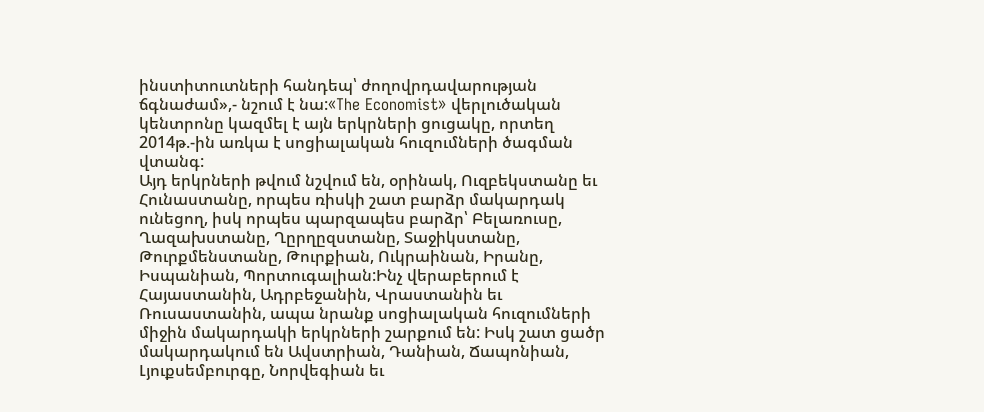ինստիտուտների հանդեպ՝ ժողովրդավարության ճգնաժամ»,- նշում է նա:«The Economist» վերլուծական կենտրոնը կազմել է այն երկրների ցուցակը, որտեղ 2014թ.-ին առկա է սոցիալական հուզումների ծագման վտանգ:
Այդ երկրների թվում նշվում են, օրինակ, Ուզբեկստանը եւ Հունաստանը, որպես ռիսկի շատ բարձր մակարդակ ունեցող, իսկ որպես պարզապես բարձր՝ Բելառուսը, Ղազախստանը, Ղըրղըզստանը, Տաջիկստանը, Թուրքմենստանը, Թուրքիան, Ուկրաինան, Իրանը, Իսպանիան, Պորտուգալիան:Ինչ վերաբերում է Հայաստանին, Ադրբեջանին, Վրաստանին եւ Ռուսաստանին, ապա նրանք սոցիալական հուզումների միջին մակարդակի երկրների շարքում են: Իսկ շատ ցածր մակարդակում են Ավստրիան, Դանիան, Ճապոնիան, Լյուքսեմբուրգը, Նորվեգիան եւ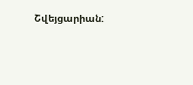Շվեյցարիան: